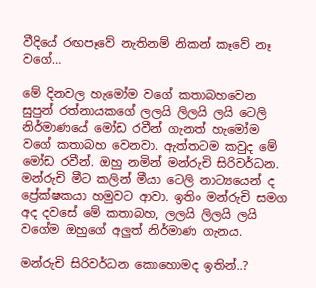වීදියේ රඟපෑවේ නැතිනම් නිකන් කෑවේ නෑ වගේ…

මේ දිනවල හැමෝම වගේ කතාබහවෙන සුපුන් රත්නායකගේ ලලයි ලිලයි ලයි ටෙලි නිර්මාණයේ මෝඩ රවීන් ගැනත් හැමෝම වගේ කතාබහ වෙනවා. ඇත්තටම කවුද මේ මෝඩ රවීන්. ඔහු නමින් මන්රුචි සිරිවර්ධන. මන්රුචි මීට කලින් මීයා ටෙලි නාට්‍යයෙන් ද ප්‍රේක්ෂකයා හමුවට ආවා. ඉතිං මන්රුචි සමග අද දවසේ මේ කතාබහ, ලලයි ලිලයි ලයි වගේම ඔහුගේ අලුත් නිර්මාණ ගැනය.

මන්රුචි සිරිවර්ධන කොහොමද ඉතින්..?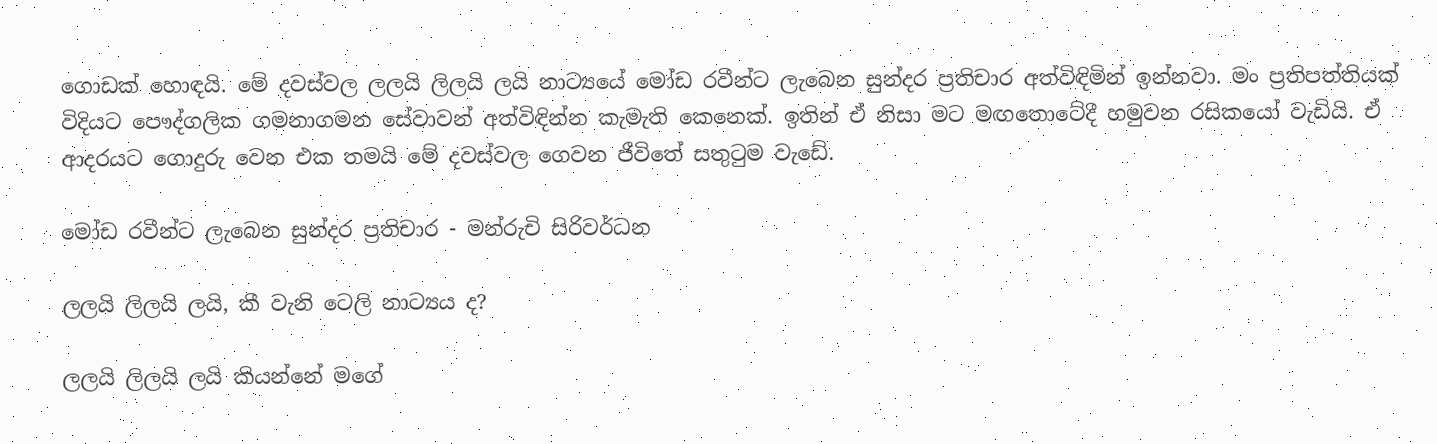ගොඩක් හොඳයි. මේ දවස්වල ලලයි ලිලයි ලයි නාට්‍යයේ මෝඩ රවීන්ට ලැබෙන සුන්දර ප්‍රතිචාර අත්විඳිමින් ඉන්නවා. මං ප්‍රතිපත්තියක් විදියට පෞද්ගලික ගමනාගමන සේවාවන් අත්විඳින්න කැමැති කෙනෙක්. ඉතින් ඒ නිසා මට මඟතොටේදී හමුවන රසිකයෝ වැඩියි. ඒ ආදරයට ගොදුරු වෙන එක තමයි මේ දවස්වල ගෙවන ජීවිතේ සතුටුම වැඩේ.

මෝඩ රවීන්ට ලැබෙන සුන්දර ප්‍රතිචාර - මන්රුචි සිරිවර්ධන

ලලයි ලිලයි ලයි, කී වැනි ටෙලි නාට්‍යය ද?

ලලයි ලිලයි ලයි කියන්නේ මගේ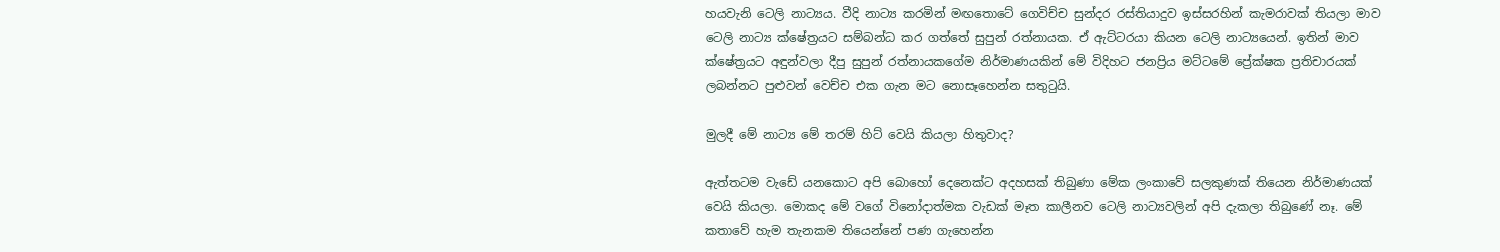හයවැනි ටෙලි නාට්‍යය. වීදි නාට්‍ය කරමින් මඟතොටේ ගෙවිච්ච සුන්දර රස්තියාදුව ඉස්සරහින් කැමරාවක් තියලා මාව ටෙලි නාට්‍ය ක්ෂේත්‍රයට සම්බන්ධ කර ගත්තේ සුපුන් රත්නායක. ඒ ඇට්ටරයා කියන ටෙලි නාට්‍යයෙන්. ඉතින් මාව ක්ෂේත්‍රයට අඳුන්වලා දීපු සුපුන් රත්නායකගේම නිර්මාණයකින් මේ විදිහට ජනප්‍රිය මට්ටමේ ප්‍රේක්ෂක ප්‍රතිචාරයක් ලබන්නට පුළුවන් වෙච්ච එක ගැන මට නොසෑහෙන්න සතුටුයි.

මුලදී මේ නාට්‍ය මේ තරම් හිට් වෙයි කියලා හිතුවාද?

ඇත්තටම වැඩේ යනකොට අපි බොහෝ දෙනෙක්ට අදහසක් තිබුණා මේක ලංකාවේ සලකුණක් තියෙන නිර්මාණයක් වෙයි කියලා. මොකද මේ වගේ විනෝදාත්මක වැඩක් මෑත කාලීනව ටෙලි නාට්‍යවලින් අපි දැකලා තිබුණේ නෑ. මේ කතාවේ හැම තැනකම තියෙන්නේ පණ ගැහෙන්න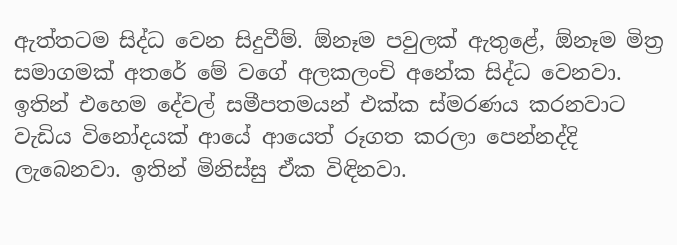ඇත්තටම සිද්ධ වෙන සිදුවීම්. ඕනෑම පවුලක් ඇතුළේ, ඕනෑම මිත්‍ර සමාගමක් අතරේ මේ වගේ අලකලංචි අනේක සිද්ධ වෙනවා. ඉතින් එහෙම දේවල් සමීපතමයන් එක්ක ස්මරණය කරනවාට වැඩිය විනෝදයක් ආයේ ආයෙත් රූගත කරලා පෙන්නද්දි ලැබෙනවා. ඉතින් මිනිස්සු ඒක විඳිනවා.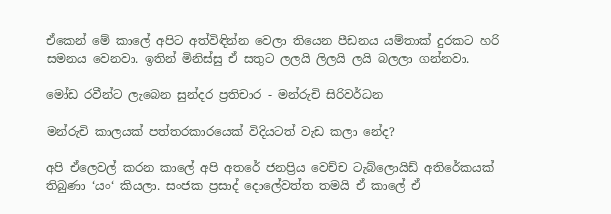ඒකෙන් මේ කාලේ අපිට අත්විඳින්න වෙලා තියෙන පීඩනය යම්තාක් දුරකට හරි සමනය වෙනවා. ඉතින් මිනිස්සු ඒ සතුට ලලයි ලිලයි ලයි බලලා ගන්නවා.

මෝඩ රවීන්ට ලැබෙන සුන්දර ප්‍රතිචාර - මන්රුචි සිරිවර්ධන

මන්රුචි කාලයක් පත්තරකාරයෙක් විදියටත් වැඩ කලා නේද?

අපි ඒලෙවල් කරන කාලේ අපි අතරේ ජනප්‍රිය වෙච්ච ටැබ්ලොයිඩ් අතිරේකයක් තිබුණා ‘යං‘ කියලා. සංජක ප්‍රසාද් දොලේවත්ත තමයි ඒ කාලේ ඒ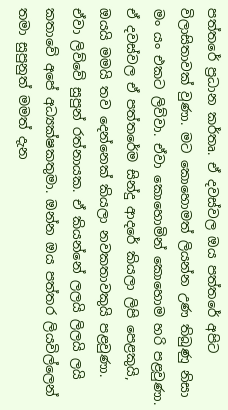පත්තරේ ප්‍රධාන කර්තෘ. ඒ දවස්වල ඔය පත්තරේ අපිට විලාසිතාවක් වුණා. මට කොහොමත් ලියන්න උණ තිබුණු නිසා මං යං එකට ලිව්වා. ඒවා කොහොමින් කොහොම හරි පළවුණා. ඒ දවස්වල ඒ පත්තරේම සින්දු ආදරේ කියලා ලිපි පෙළකුයි, ඔයයි මමයි තව දෙන්නෙක් කියලා නවකතාවකුයි පළවුණා. ඒවා ලිව්වේ සුපුන් රත්නායක. ඒ කියන්නේ ලලයි ලිලයි ලයි කතාවේ අපේ අධ්‍යක්ෂකතුමා. ඔන්න ඔය පත්තර ලියවිල්ලෙන් තමා සුපුනුත් මමත් දැන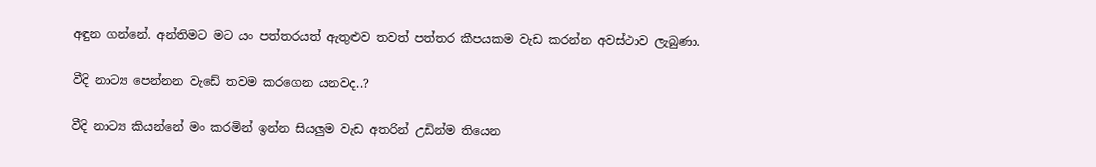අඳුන ගන්නේ. අන්තිමට මට යං පත්තරයත් ඇතුළුව තවත් පත්තර කීපයකම වැඩ කරන්න අවස්ථාව ලැබුණා.

වීදි නාට්‍ය පෙන්නන වැඩේ තවම කරගෙන යනවද..?

වීදි නාට්‍ය කියන්නේ මං කරමින් ඉන්න සියලුම වැඩ අතරින් උඩින්ම තියෙන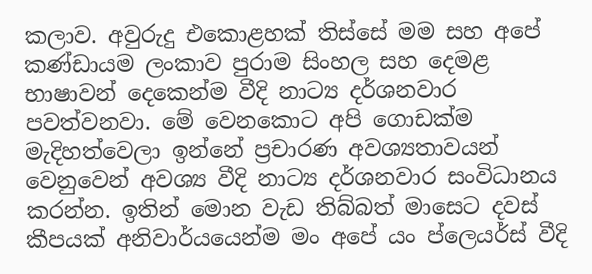කලාව. අවුරුදු එකොළහක් තිස්සේ මම සහ අපේ කණ්ඩායම ලංකාව පුරාම සිංහල සහ දෙමළ භාෂාවන් දෙකෙන්ම වීදි නාට්‍ය දර්ශනවාර පවත්වනවා. මේ වෙනකොට අපි ගොඩක්ම මැදිහත්වෙලා ඉන්නේ ප්‍රචාරණ අවශ්‍යතාවයන් වෙනුවෙන් අවශ්‍ය වීදි නාට්‍ය දර්ශනවාර සංවිධානය කරන්න. ඉතින් මොන වැඩ තිබ්බත් මාසෙට දවස් කීපයක් අනිවාර්යයෙන්ම මං අපේ යං ප්ලෙයර්ස් වීදි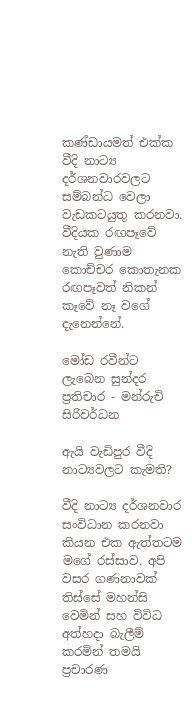කණ්ඩායමත් එක්ක වීදි නාට්‍ය දර්ශනවාරවලට සම්බන්ධ වෙලා වැඩකටයුතු කරනවා. වීදියක රඟපෑවේ නැති වුණාම කොච්චර කොතැනක රඟපෑවත් නිකන් කෑවේ නෑ වගේ දැනෙන්නේ.

මෝඩ රවීන්ට ලැබෙන සුන්දර ප්‍රතිචාර - මන්රුචි සිරිවර්ධන

ඇයි වැඩිපුර වීදි නාට්‍යවලට කැමති?

වීදි නාට්‍ය දර්ශනවාර සංවිධාන කරනවා කියන එක ඇත්තටම මගේ රස්සාව. අපි වසර ගණනාවක් තිස්සේ මහන්සි වෙමින් සහ විවිධ අත්හදා බැලීම් කරමින් තමයි ප්‍රචාරණ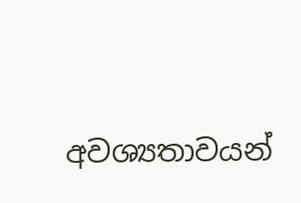අවශ්‍යතාවයන්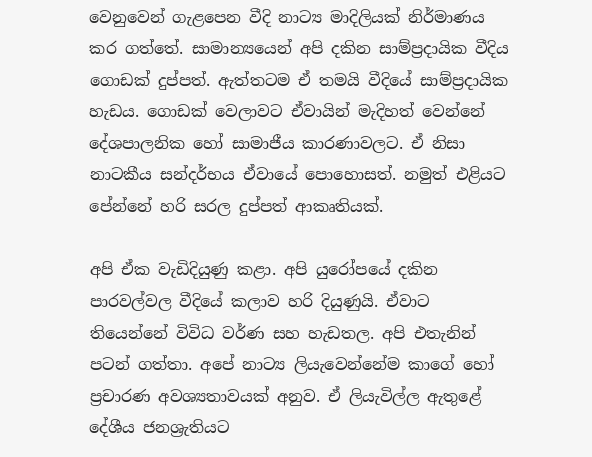වෙනුවෙන් ගැළපෙන වීදි නාට්‍ය මාදිලියක් නිර්මාණය කර ගත්තේ. සාමාන්‍යයෙන් අපි දකින සාම්ප්‍රදායික වීදිය ගොඩක් දුප්පත්. ඇත්තටම ඒ තමයි වීදියේ සාම්ප්‍රදායික හැඩය. ගොඩක් වෙලාවට ඒවායින් මැදිහත් වෙන්නේ දේශපාලනික හෝ සාමාජීය කාරණාවලට. ඒ නිසා නාටකීය සන්දර්භය ඒවායේ පොහොසත්. නමුත් එළියට පේන්නේ හරි සරල දුප්පත් ආකෘතියක්.

අපි ඒක වැඩිදියුණු කළා. අපි යුරෝපයේ දකින පාරවල්වල වීදියේ කලාව හරි දියුණුයි. ඒවාට තියෙන්නේ විවිධ වර්ණ සහ හැඩතල. අපි එතැනින් පටන් ගත්තා. අපේ නාට්‍ය ලියැවෙන්නේම කාගේ හෝ ප්‍රචාරණ අවශ්‍යතාවයක් අනුව. ඒ ලියැවිල්ල ඇතුළේ දේශීය ජනශ්‍රැතියට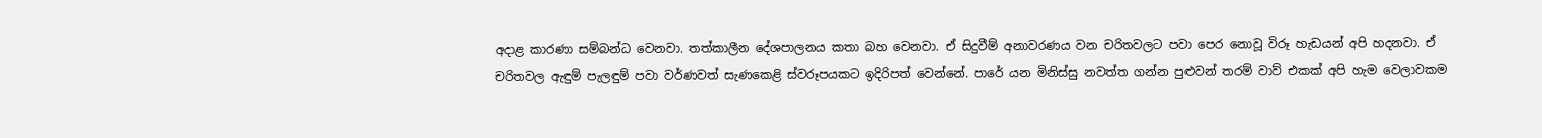අදාළ කාරණා සම්බන්ධ වෙනවා. තත්කාලීන දේශපාලනය කතා බහ වෙනවා. ඒ සිදුවීම් අනාවරණය වන චරිතවලට පවා පෙර නොවූ විරූ හැඩයන් අපි හදනවා. ඒ චරිතවල ඇඳුම් පැලඳුම් පවා වර්ණවත් සැණකෙළි ස්වරූපයකට ඉදිරිපත් වෙන්නේ. පාරේ යන මිනිස්සු නවත්ත ගන්න පුළුවන් තරම් වාව් එකක් අපි හැම වෙලාවකම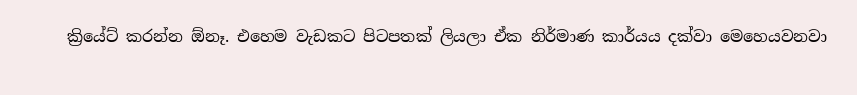ක්‍රියේට් කරන්න ඕනෑ. එහෙම වැඩකට පිටපතක් ලියලා ඒක නිර්මාණ කාර්යය දක්වා මෙහෙයවනවා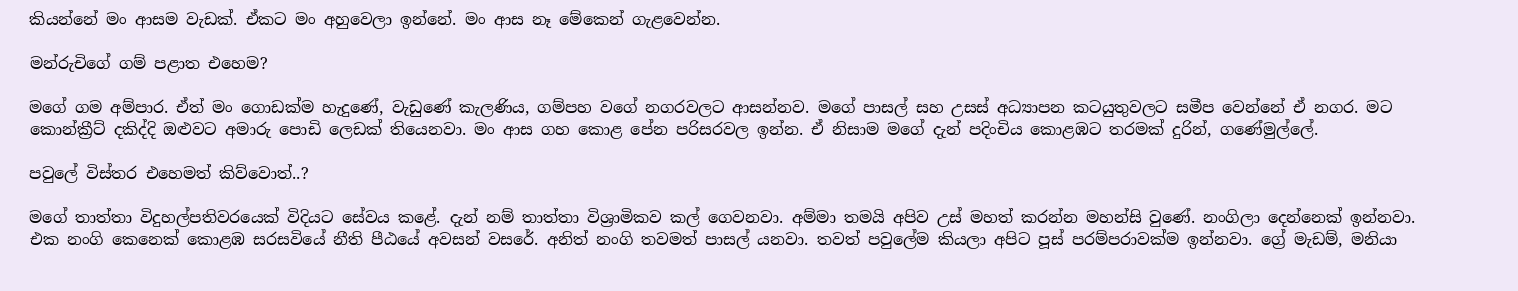කියන්නේ මං ආසම වැඩක්. ඒකට මං අහුවෙලා ඉන්නේ. මං ආස නෑ මේකෙන් ගැළවෙන්න.

මන්රුචිගේ ගම් පළාත එහෙම?

මගේ ගම අම්පාර. ඒත් මං ගොඩක්ම හැදුණේ, වැඩුණේ කැලණිය, ගම්පහ වගේ නගරවලට ආසන්නව. මගේ පාසල් සහ උසස් අධ්‍යාපන කටයුතුවලට සමීප වෙන්නේ ඒ නගර. මට කොන්ක්‍රීට් දකිද්දි ඔළුවට අමාරු පොඩි ලෙඩක් තියෙනවා. මං ආස ගහ කොළ පේන පරිසරවල ඉන්න. ඒ නිසාම මගේ දැන් පදිංචිය කොළඹට තරමක් දුරින්, ගණේමුල්ලේ.

පවුලේ විස්තර එහෙමත් කිව්වොත්..?

මගේ තාත්තා විදුහල්පතිවරයෙක් විදියට සේවය කළේ. දැන් නම් තාත්තා විශ්‍රාමිකව කල් ගෙවනවා. අම්මා තමයි අපිව උස් මහත් කරන්න මහන්සි වුණේ. නංගිලා දෙන්නෙක් ඉන්නවා. එක නංගි කෙනෙක් කොළඹ සරසවියේ නීති පීඨයේ අවසන් වසරේ. අනිත් නංගි තවමත් පාසල් යනවා. තවත් පවුලේම කියලා අපිට පූස් පරම්පරාවක්ම ඉන්නවා. ග්‍රේ මැඩම්, මනියා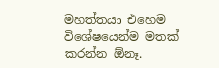මහත්තයා එහෙම විශේෂයෙන්ම මතක් කරන්න ඕනෑ.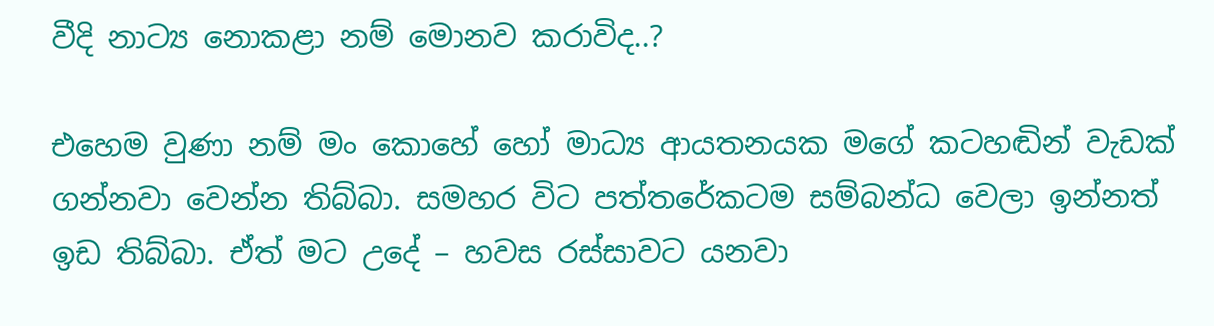වීදි නාට්‍ය නොකළා නම් මොනව කරාවිද..?

එහෙම වුණා නම් මං කොහේ හෝ මාධ්‍ය ආයතනයක මගේ කටහඬින් වැඩක් ගන්නවා වෙන්න තිබ්බා. සමහර විට පත්තරේකටම සම්බන්ධ වෙලා ඉන්නත් ඉඩ තිබ්බා. ඒත් මට උදේ – හවස රස්සාවට යනවා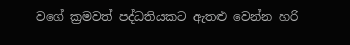වගේ ක්‍රමවත් පද්ධතියකට ඇතළු වෙන්න හරි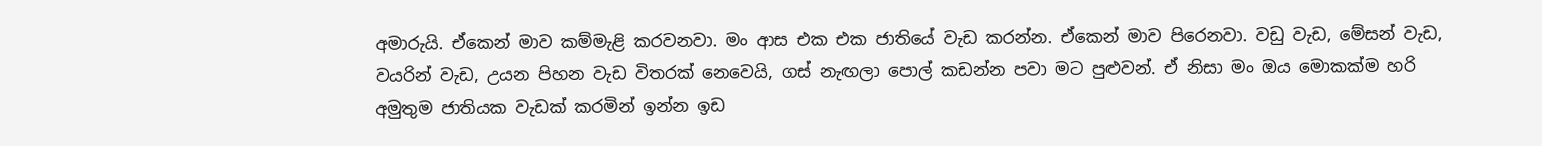අමාරුයි. ඒකෙන් මාව කම්මැළි කරවනවා. මං ආස එක එක ජාතියේ වැඩ කරන්න. ඒකෙන් මාව පිරෙනවා. වඩු වැඩ, මේසන් වැඩ, වයරින් වැඩ, උයන පිහන වැඩ විතරක් නෙවෙයි, ගස් නැඟලා පොල් කඩන්න පවා මට පුළුවන්. ඒ නිසා මං ඔය මොකක්ම හරි අමුතුම ජාතියක වැඩක් කරමින් ඉන්න ඉඩ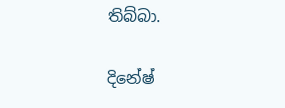තිබ්බා.

දිනේෂ්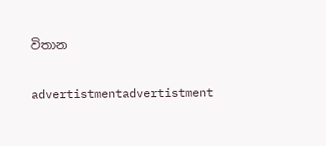විතාන

advertistmentadvertistment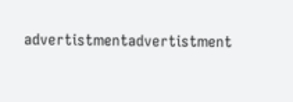advertistmentadvertistment